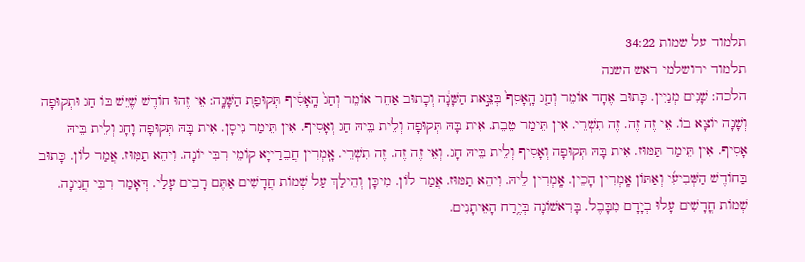תלמוד על שמות 34:22
תלמוד ירושלמי ראש השנה
הלכה: שָׁנִים מְנַיִין. כָּתוּב אֶחָד אוֹמֵר וְחַ֤ג הָֽאָסִף֙ בְּצֵ֣את הַשָּׁנָ֔ה וְכָתוּב אַחֵר אוֹמֵר וְחַג֙ הָֽאָסִ֔יף תְּקוּפַת֭ הַשָּׁנָֽה: אֵי זֶהוּ חוֹדֶשׁ שֶׁיֵּשׁ בּוֹ חַג וּתְקוּפָה וְשָׁנָה יוֹצָא בוֹ. אֵי זֶה זֶה. זֶה תִשְׁרֵי. אִין תֵּימַר טֵבֵת. אִית בָּהּ תְּקוּפָה וְלֵית בֵּיהּ חַג וְאָסִיף. אִין תֵּימַר נִיסָן. אִית בָּהּ תְּקוּפָה וָחָג וְלֵית בֵּיהּ אָסִיף. אִין תֵּימַר תַּמּוּז. אִית בָּהּ תְּקוּפָה וְאָסִיף וְלֵית בֵּיהּ חָג. וְאֵי זֶה זֶה. זֶה תִשְׁרֵי. אָֽמְרִין חֲבֵרַייָא קוֹמֵי רִבִּי יוֹנָה. וִיהֵא תַמִּוּז. אֲמַר לוֹן. כָּתוּב בַּחוֹדֶשׁ הַשְּׁבִיעִ֜י וְאַתּוֹן אָֽמְרִין הָכֵין. אָֽמְרִין לֵיהּ. וִיהֵא תַמּוּז. אֲמַר לוֹן. מִיכָּן וְהֵילַךְ עַל שְׁמוֹת חֲדָשִׁים אַתֶּם רָבִים עָלַי. דְּאָמַר רִבִּי חֲנִינָה. שְׁמוֹת חֳדָשִׁים עָלוּ בְיָדָם מִבָּבֶל. בָּרִאשׁוֹנָה בְּיֶ֥רַח הָאֵיתָנִים.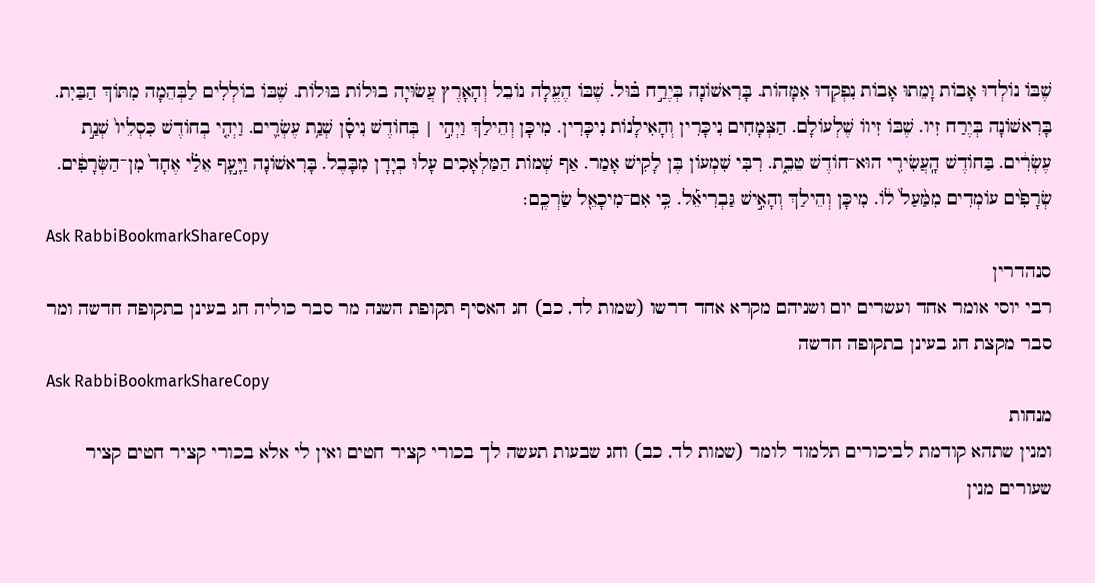שֶׁבּוֹ נוֹלְדוּ אָבוֹת וָמֵתוּ אָבוֹת נִפְקְדוּ אִמָּהוֹת. בָּרִאשׁוֹנָה בְּיֶרַ֣ח בּ֗וּל. שֶׁבּוֹ הֶעֱלָה נוֹבֵל וְהָאָרֶץ עֲשׂוּיָה בוּלוֹת בּוּלוֹת. שֶׁבּוֹ בוֹלְלִים לַבְּהֵמָה מִתּוֹךְ הַבַּיִת. בָּרִאשׁוֹנָה בְּיֶרַח זִיו. שֶׁבּוֹ זִיווֹ שֶׁלְעוֹלָם. הַצְּמָחִים נִיכָּרִין וְהָאִילָנוֹת נִיכָּרִין. מִיכָּן וְהֵילַךְ וַיְהִ֣י | בְּחוֹדֶשׁ נִיסָ֗ן שְׁנַ֥ת עֶשְׂרִ֛ים. וַיְהִ֤י בְחוֹדֶשׁ כִּסְלֵיו֙ שְׁנַ֣ת עֶשְׂרִ֔ים. בַּחוֹדֶשׁ הָֽעֲשִׂירִ֖י הוּא־חוֹדֶשׁ טֵבֵ֑ת. רִבִּי שִׁמְעוֹן בֶּן לָקִישׁ אָמַר. אַף שְׁמוֹת הַמַּלְאָכִים עָלוּ בְיָדָן מִבָּבֶל. בָּרִאשׁוֹנָה וַיָּ֣עָף אֵלַ֗י אֶחָד֙ מִן־הַשְּׂרָפִ֔ים. שְׂרָפִ֙ים עוֹמְדִים מִמַּ֨עַל֙ ל֔וֹ. מִיכָּן וְהֵילַךְ וְהָאִ֣ישׁ גַּבְרִיאֵ֡ל. כִּ֥י אִם־מִיכָאֵ֖ל שַׂרְכֶֽם׃
Ask RabbiBookmarkShareCopy
סנהדרין
רבי יוסי אומר אחד ועשרים יום ושניהם מקרא אחד דרשו (שמות לד, כב) חג האסיף תקופת השנה מר סבר כוליה חג בעינן בתקופה חדשה ומר סבר מקצת חג בעינן בתקופה חדשה
Ask RabbiBookmarkShareCopy
מנחות
ומנין שתהא קודמת לביכורים תלמוד לומר (שמות לד, כב) וחג שבעות תעשה לך בכורי קציר חטים ואין לי אלא בכורי קציר חטים קציר שעורים מנין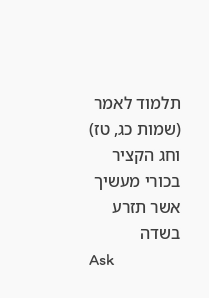תלמוד לאמר (שמות כג, טז) וחג הקציר בכורי מעשיך אשר תזרע בשדה
Ask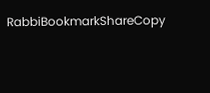RabbiBookmarkShareCopy